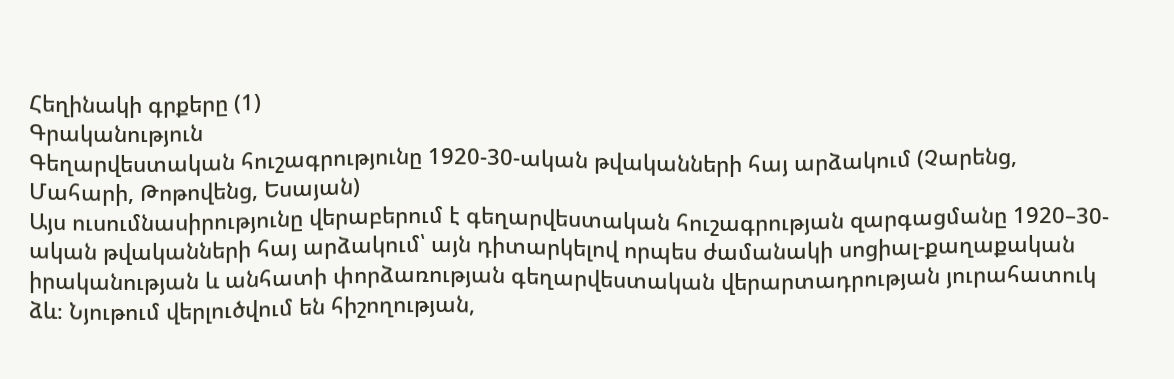Հեղինակի գրքերը (1)
Գրականություն
Գեղարվեստական հուշագրությունը 1920-30-ական թվականների հայ արձակում (Չարենց, Մահարի, Թոթովենց, Եսայան)
Այս ուսումնասիրությունը վերաբերում է գեղարվեստական հուշագրության զարգացմանը 1920–30-ական թվականների հայ արձակում՝ այն դիտարկելով որպես ժամանակի սոցիալ-քաղաքական իրականության և անհատի փորձառության գեղարվեստական վերարտադրության յուրահատուկ ձև։ Նյութում վերլուծվում են հիշողության,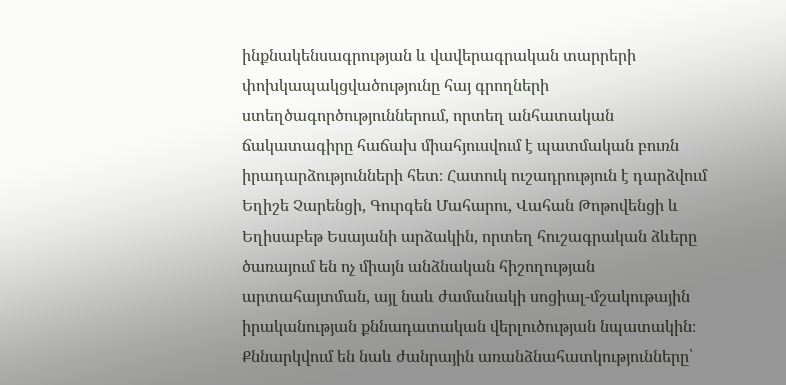ինքնակենսագրության և վավերագրական տարրերի փոխկապակցվածությունը հայ գրողների ստեղծագործություններում, որտեղ անհատական ճակատագիրը հաճախ միահյուսվում է պատմական բուռն իրադարձությունների հետ։ Հատուկ ուշադրություն է դարձվում Եղիշե Չարենցի, Գուրգեն Մահարու, Վահան Թոթովենցի և Եղիսաբեթ Եսայանի արձակին, որտեղ հուշագրական ձևերը ծառայում են ոչ միայն անձնական հիշողության արտահայտման, այլ նաև ժամանակի սոցիալ-մշակութային իրականության քննադատական վերլուծության նպատակին։ Քննարկվում են նաև ժանրային առանձնահատկությունները՝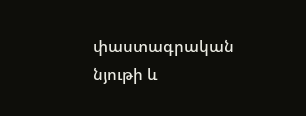փաստագրական նյութի և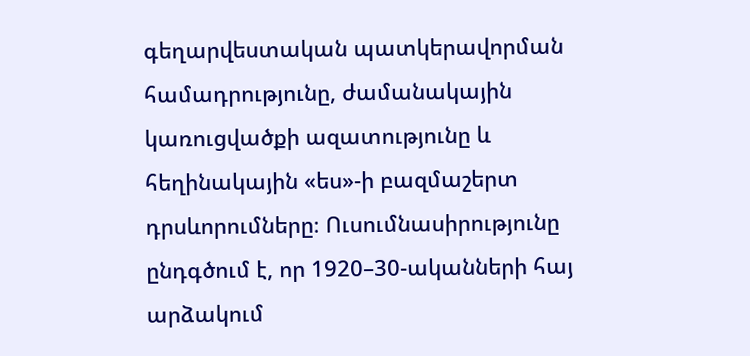գեղարվեստական պատկերավորման համադրությունը, ժամանակային կառուցվածքի ազատությունը և հեղինակային «ես»-ի բազմաշերտ դրսևորումները։ Ուսումնասիրությունը ընդգծում է, որ 1920–30-ականների հայ արձակում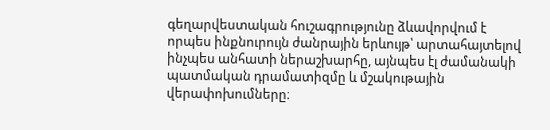գեղարվեստական հուշագրությունը ձևավորվում է որպես ինքնուրույն ժանրային երևույթ՝ արտահայտելով ինչպես անհատի ներաշխարհը, այնպես էլ ժամանակի պատմական դրամատիզմը և մշակութային վերափոխումները։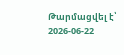Թարմացվել է՝ 2026-06-22